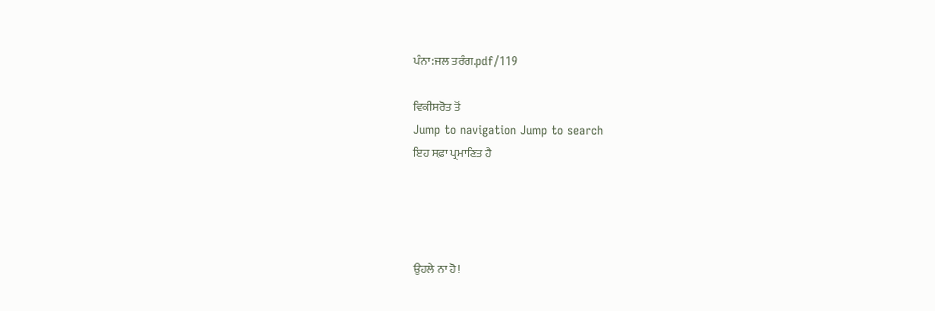ਪੰਨਾ:ਜਲ ਤਰੰਗ.pdf/119

ਵਿਕੀਸਰੋਤ ਤੋਂ
Jump to navigation Jump to search
ਇਹ ਸਫ਼ਾ ਪ੍ਰਮਾਣਿਤ ਹੈ




ਉਹਲੇ ਨਾ ਹੋ!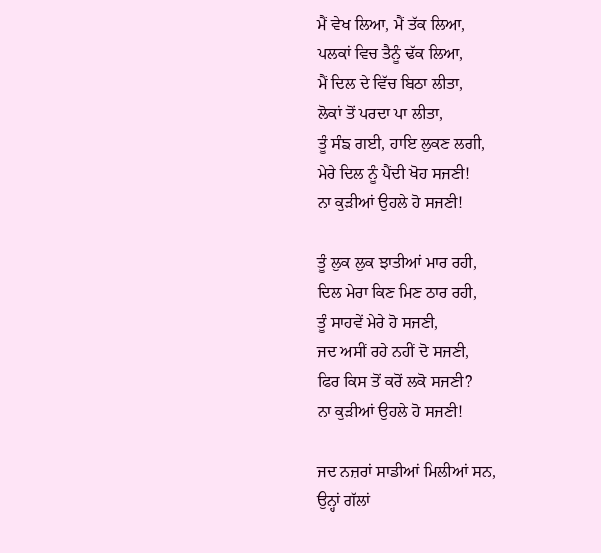ਮੈਂ ਵੇਖ ਲਿਆ, ਮੈਂ ਤੱਕ ਲਿਆ,
ਪਲਕਾਂ ਵਿਚ ਤੈਨੂੰ ਢੱਕ ਲਿਆ,
ਮੈਂ ਦਿਲ ਦੇ ਵਿੱਚ ਬਿਠਾ ਲੀਤਾ,
ਲੋਕਾਂ ਤੋਂ ਪਰਦਾ ਪਾ ਲੀਤਾ,
ਤੂੰ ਸੰਙ ਗਈ, ਹਾਇ ਲੁਕਣ ਲਗੀ,
ਮੇਰੇ ਦਿਲ ਨੂੰ ਪੈਂਦੀ ਖੋਹ ਸਜਣੀ!
ਨਾ ਕੁੜੀਆਂ ਉਹਲੇ ਹੋ ਸਜਣੀ!

ਤੂੰ ਲੁਕ ਲੁਕ ਝਾਤੀਆਂ ਮਾਰ ਰਹੀ,
ਦਿਲ ਮੇਰਾ ਕਿਣ ਮਿਣ ਠਾਰ ਰਹੀ,
ਤੂੰ ਸਾਹਵੇਂ ਮੇਰੇ ਹੋ ਸਜਣੀ,
ਜਦ ਅਸੀਂ ਰਹੇ ਨਹੀਂ ਦੋ ਸਜਣੀ,
ਫਿਰ ਕਿਸ ਤੋਂ ਕਰੋਂ ਲਕੋ ਸਜਣੀ?
ਨਾ ਕੁੜੀਆਂ ਉਹਲੇ ਹੋ ਸਜਣੀ!

ਜਦ ਨਜ਼ਰਾਂ ਸਾਡੀਆਂ ਮਿਲੀਆਂ ਸਨ,
ਉਨ੍ਹਾਂ ਗੱਲਾਂ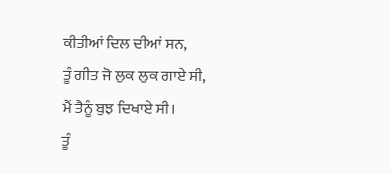ਕੀਤੀਆਂ ਦਿਲ ਦੀਆਂ ਸਨ,
ਤੂੰ ਗੀਤ ਜੋ ਲੁਕ ਲੁਕ ਗਾਏ ਸੀ,
ਮੈਂ ਤੈਨੂੰ ਬੁਝ ਦਿਖਾਏ ਸੀ।
ਤੂੰ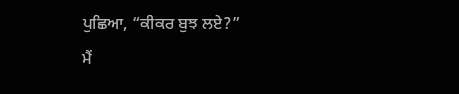ਪੁਛਿਆ, “ਕੀਕਰ ਬੁਝ ਲਏ?”
ਮੈਂ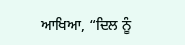ਆਖਿਆ, “ਦਿਲ ਨੂੰ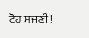ਟੋਹ ਸਜਣੀ!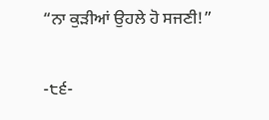“ਨਾ ਕੁੜੀਆਂ ਉਹਲੇ ਹੋ ਸਜਣੀ!”

-੮੬-